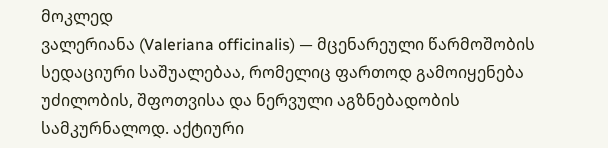მოკლედ
ვალერიანა (Valeriana officinalis) — მცენარეული წარმოშობის სედაციური საშუალებაა, რომელიც ფართოდ გამოიყენება უძილობის, შფოთვისა და ნერვული აგზნებადობის სამკურნალოდ. აქტიური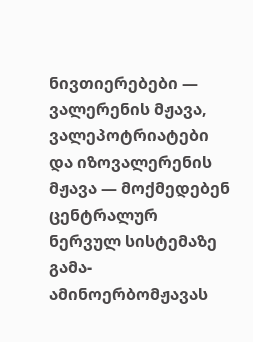ნივთიერებები — ვალერენის მჟავა, ვალეპოტრიატები და იზოვალერენის მჟავა — მოქმედებენ ცენტრალურ ნერვულ სისტემაზე გამა-ამინოერბომჟავას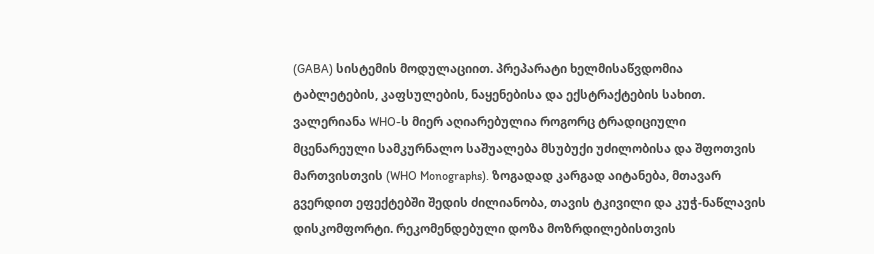(GABA) სისტემის მოდულაციით. პრეპარატი ხელმისაწვდომია ტაბლეტების, კაფსულების, ნაყენებისა და ექსტრაქტების სახით. ვალერიანა WHO-ს მიერ აღიარებულია როგორც ტრადიციული მცენარეული სამკურნალო საშუალება მსუბუქი უძილობისა და შფოთვის მართვისთვის (WHO Monographs). ზოგადად კარგად აიტანება, მთავარ გვერდით ეფექტებში შედის ძილიანობა, თავის ტკივილი და კუჭ-ნაწლავის დისკომფორტი. რეკომენდებული დოზა მოზრდილებისთვის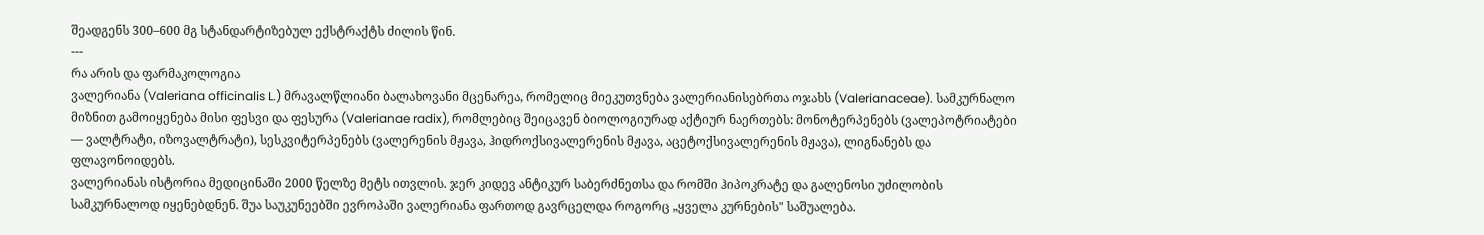შეადგენს 300–600 მგ სტანდარტიზებულ ექსტრაქტს ძილის წინ.
---
რა არის და ფარმაკოლოგია
ვალერიანა (Valeriana officinalis L.) მრავალწლიანი ბალახოვანი მცენარეა, რომელიც მიეკუთვნება ვალერიანისებრთა ოჯახს (Valerianaceae). სამკურნალო მიზნით გამოიყენება მისი ფესვი და ფესურა (Valerianae radix), რომლებიც შეიცავენ ბიოლოგიურად აქტიურ ნაერთებს: მონოტერპენებს (ვალეპოტრიატები — ვალტრატი, იზოვალტრატი), სესკვიტერპენებს (ვალერენის მჟავა, ჰიდროქსივალერენის მჟავა, აცეტოქსივალერენის მჟავა), ლიგნანებს და ფლავონოიდებს.
ვალერიანას ისტორია მედიცინაში 2000 წელზე მეტს ითვლის. ჯერ კიდევ ანტიკურ საბერძნეთსა და რომში ჰიპოკრატე და გალენოსი უძილობის სამკურნალოდ იყენებდნენ. შუა საუკუნეებში ევროპაში ვალერიანა ფართოდ გავრცელდა როგორც „ყველა კურნების" საშუალება.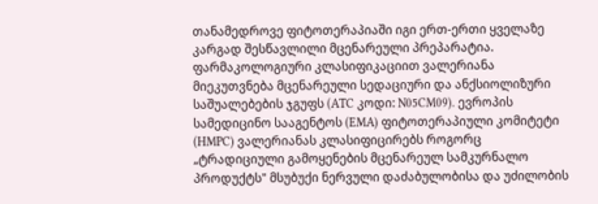თანამედროვე ფიტოთერაპიაში იგი ერთ-ერთი ყველაზე კარგად შესწავლილი მცენარეული პრეპარატია.
ფარმაკოლოგიური კლასიფიკაციით ვალერიანა მიეკუთვნება მცენარეული სედაციური და ანქსიოლიზური საშუალებების ჯგუფს (ATC კოდი: N05CM09). ევროპის სამედიცინო სააგენტოს (EMA) ფიტოთერაპიული კომიტეტი (HMPC) ვალერიანას კლასიფიცირებს როგორც „ტრადიციული გამოყენების მცენარეულ სამკურნალო პროდუქტს" მსუბუქი ნერვული დაძაბულობისა და უძილობის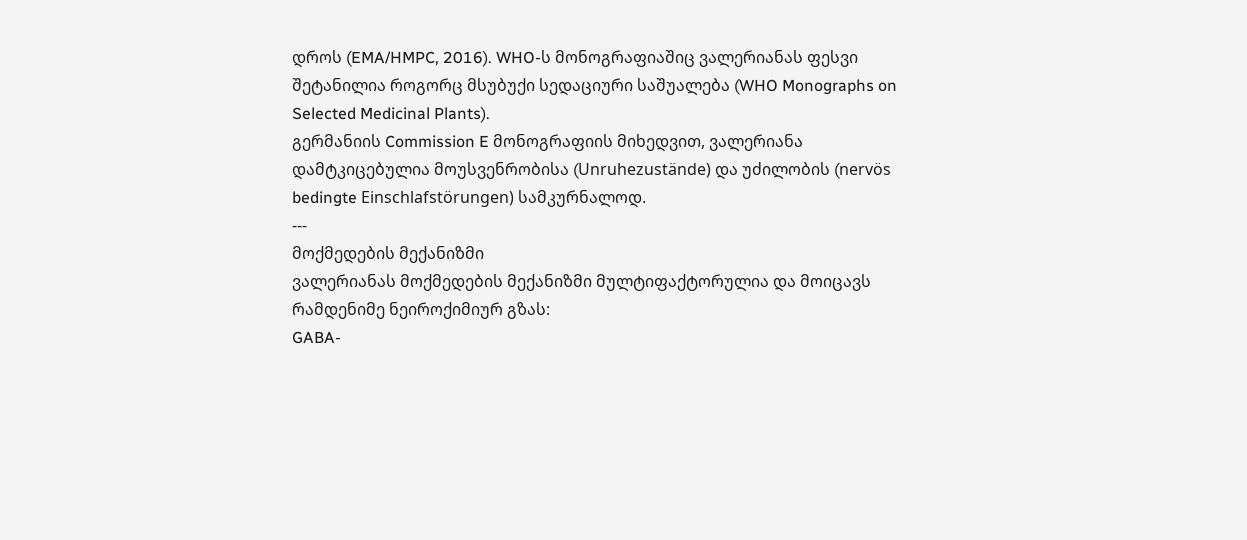დროს (EMA/HMPC, 2016). WHO-ს მონოგრაფიაშიც ვალერიანას ფესვი შეტანილია როგორც მსუბუქი სედაციური საშუალება (WHO Monographs on Selected Medicinal Plants).
გერმანიის Commission E მონოგრაფიის მიხედვით, ვალერიანა დამტკიცებულია მოუსვენრობისა (Unruhezustände) და უძილობის (nervös bedingte Einschlafstörungen) სამკურნალოდ.
---
მოქმედების მექანიზმი
ვალერიანას მოქმედების მექანიზმი მულტიფაქტორულია და მოიცავს რამდენიმე ნეიროქიმიურ გზას:
GABA-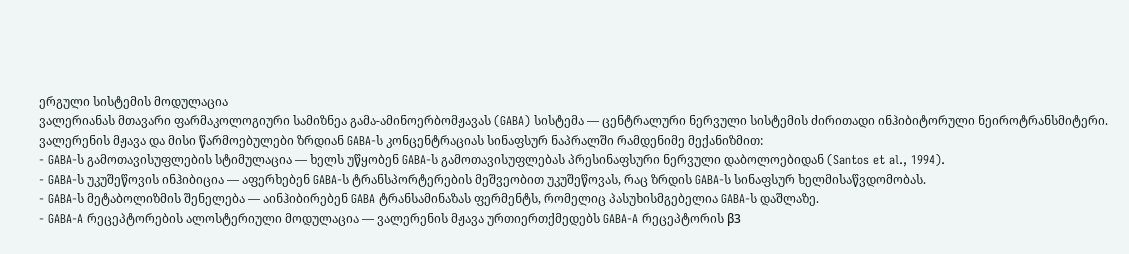ერგული სისტემის მოდულაცია
ვალერიანას მთავარი ფარმაკოლოგიური სამიზნეა გამა-ამინოერბომჟავას (GABA) სისტემა — ცენტრალური ნერვული სისტემის ძირითადი ინჰიბიტორული ნეიროტრანსმიტერი. ვალერენის მჟავა და მისი წარმოებულები ზრდიან GABA-ს კონცენტრაციას სინაფსურ ნაპრალში რამდენიმე მექანიზმით:
- GABA-ს გამოთავისუფლების სტიმულაცია — ხელს უწყობენ GABA-ს გამოთავისუფლებას პრესინაფსური ნერვული დაბოლოებიდან (Santos et al., 1994).
- GABA-ს უკუშეწოვის ინჰიბიცია — აფერხებენ GABA-ს ტრანსპორტერების მეშვეობით უკუშეწოვას, რაც ზრდის GABA-ს სინაფსურ ხელმისაწვდომობას.
- GABA-ს მეტაბოლიზმის შენელება — აინჰიბირებენ GABA ტრანსამინაზას ფერმენტს, რომელიც პასუხისმგებელია GABA-ს დაშლაზე.
- GABA-A რეცეპტორების ალოსტერიული მოდულაცია — ვალერენის მჟავა ურთიერთქმედებს GABA-A რეცეპტორის β3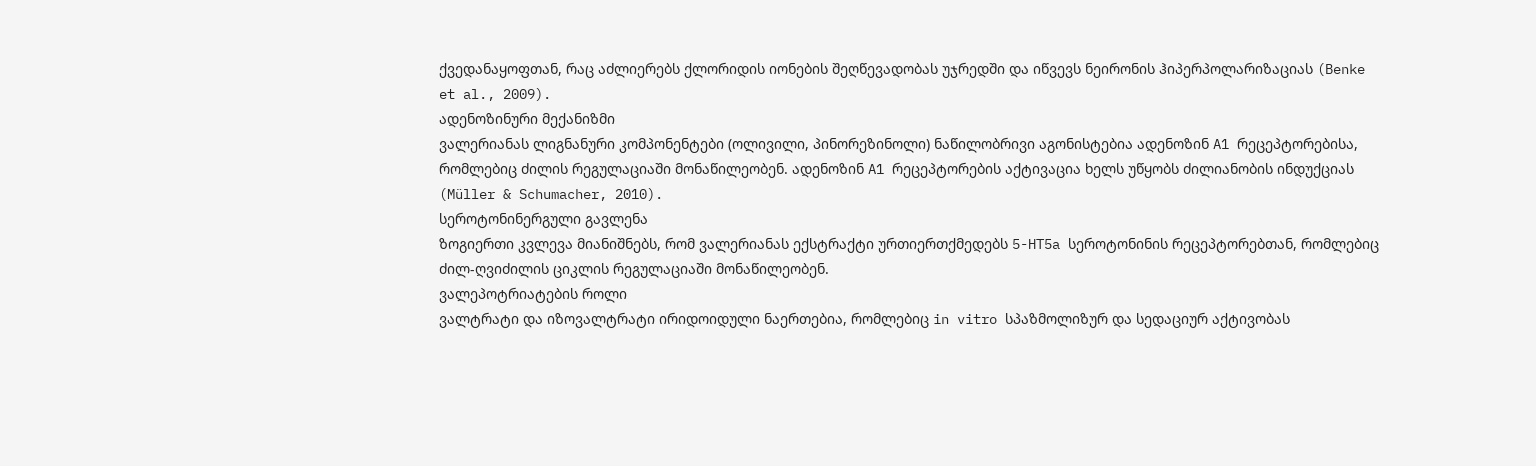ქვედანაყოფთან, რაც აძლიერებს ქლორიდის იონების შეღწევადობას უჯრედში და იწვევს ნეირონის ჰიპერპოლარიზაციას (Benke et al., 2009).
ადენოზინური მექანიზმი
ვალერიანას ლიგნანური კომპონენტები (ოლივილი, პინორეზინოლი) ნაწილობრივი აგონისტებია ადენოზინ A1 რეცეპტორებისა, რომლებიც ძილის რეგულაციაში მონაწილეობენ. ადენოზინ A1 რეცეპტორების აქტივაცია ხელს უწყობს ძილიანობის ინდუქციას (Müller & Schumacher, 2010).
სეროტონინერგული გავლენა
ზოგიერთი კვლევა მიანიშნებს, რომ ვალერიანას ექსტრაქტი ურთიერთქმედებს 5-HT5a სეროტონინის რეცეპტორებთან, რომლებიც ძილ-ღვიძილის ციკლის რეგულაციაში მონაწილეობენ.
ვალეპოტრიატების როლი
ვალტრატი და იზოვალტრატი ირიდოიდული ნაერთებია, რომლებიც in vitro სპაზმოლიზურ და სედაციურ აქტივობას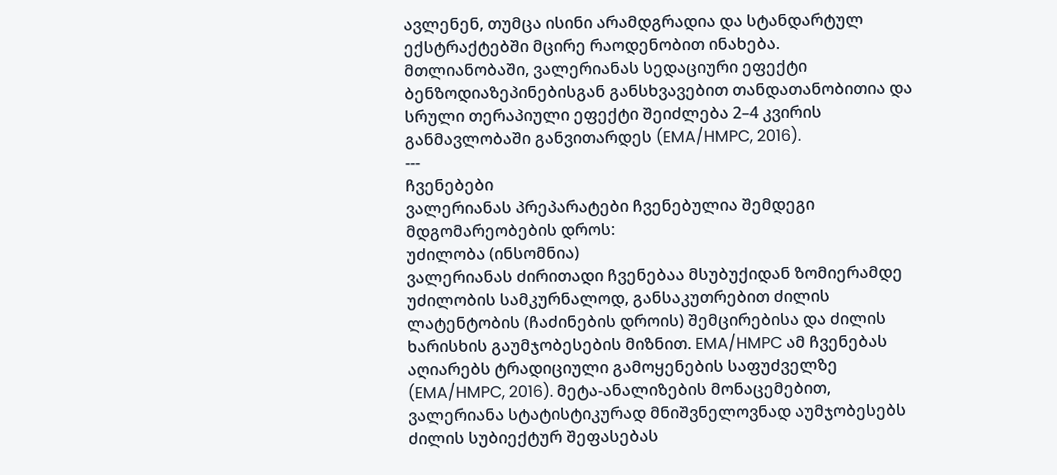ავლენენ, თუმცა ისინი არამდგრადია და სტანდარტულ ექსტრაქტებში მცირე რაოდენობით ინახება.
მთლიანობაში, ვალერიანას სედაციური ეფექტი ბენზოდიაზეპინებისგან განსხვავებით თანდათანობითია და სრული თერაპიული ეფექტი შეიძლება 2–4 კვირის განმავლობაში განვითარდეს (EMA/HMPC, 2016).
---
ჩვენებები
ვალერიანას პრეპარატები ჩვენებულია შემდეგი მდგომარეობების დროს:
უძილობა (ინსომნია)
ვალერიანას ძირითადი ჩვენებაა მსუბუქიდან ზომიერამდე უძილობის სამკურნალოდ, განსაკუთრებით ძილის ლატენტობის (ჩაძინების დროის) შემცირებისა და ძილის ხარისხის გაუმჯობესების მიზნით. EMA/HMPC ამ ჩვენებას აღიარებს ტრადიციული გამოყენების საფუძველზე (EMA/HMPC, 2016). მეტა-ანალიზების მონაცემებით, ვალერიანა სტატისტიკურად მნიშვნელოვნად აუმჯობესებს ძილის სუბიექტურ შეფასებას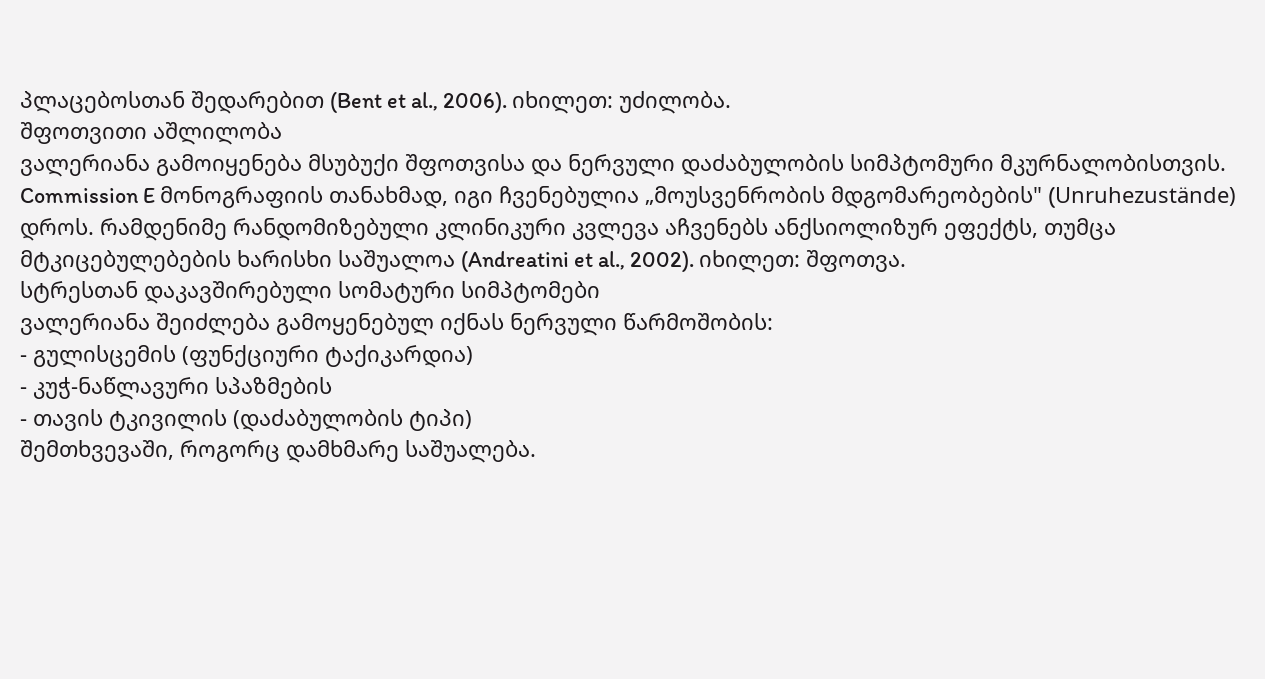პლაცებოსთან შედარებით (Bent et al., 2006). იხილეთ: უძილობა.
შფოთვითი აშლილობა
ვალერიანა გამოიყენება მსუბუქი შფოთვისა და ნერვული დაძაბულობის სიმპტომური მკურნალობისთვის. Commission E მონოგრაფიის თანახმად, იგი ჩვენებულია „მოუსვენრობის მდგომარეობების" (Unruhezustände) დროს. რამდენიმე რანდომიზებული კლინიკური კვლევა აჩვენებს ანქსიოლიზურ ეფექტს, თუმცა მტკიცებულებების ხარისხი საშუალოა (Andreatini et al., 2002). იხილეთ: შფოთვა.
სტრესთან დაკავშირებული სომატური სიმპტომები
ვალერიანა შეიძლება გამოყენებულ იქნას ნერვული წარმოშობის:
- გულისცემის (ფუნქციური ტაქიკარდია)
- კუჭ-ნაწლავური სპაზმების
- თავის ტკივილის (დაძაბულობის ტიპი)
შემთხვევაში, როგორც დამხმარე საშუალება.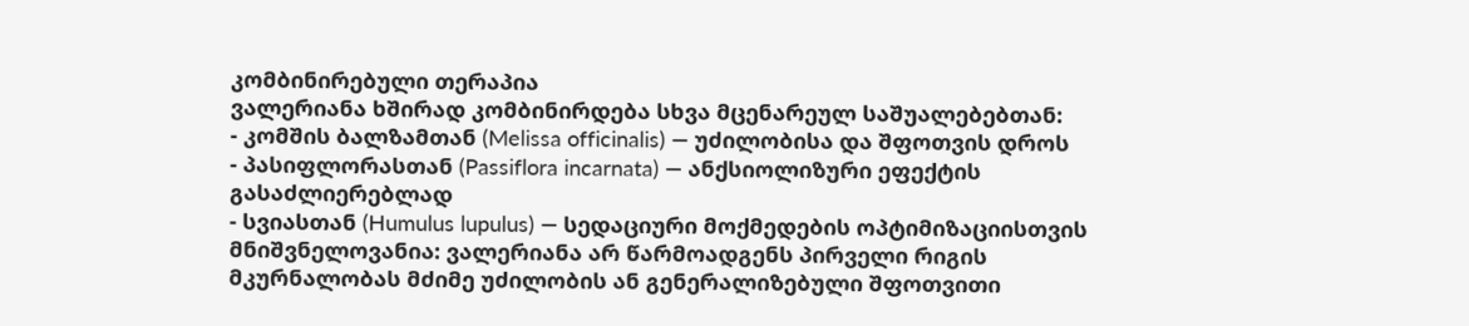კომბინირებული თერაპია
ვალერიანა ხშირად კომბინირდება სხვა მცენარეულ საშუალებებთან:
- კომშის ბალზამთან (Melissa officinalis) — უძილობისა და შფოთვის დროს
- პასიფლორასთან (Passiflora incarnata) — ანქსიოლიზური ეფექტის გასაძლიერებლად
- სვიასთან (Humulus lupulus) — სედაციური მოქმედების ოპტიმიზაციისთვის
მნიშვნელოვანია: ვალერიანა არ წარმოადგენს პირველი რიგის მკურნალობას მძიმე უძილობის ან გენერალიზებული შფოთვითი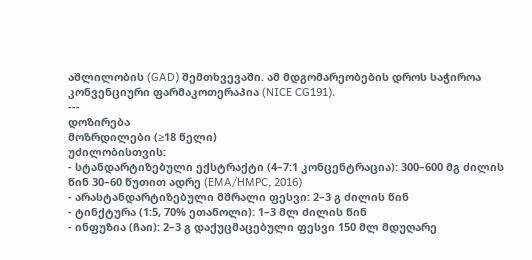აშლილობის (GAD) შემთხვევაში. ამ მდგომარეობების დროს საჭიროა კონვენციური ფარმაკოთერაპია (NICE CG191).
---
დოზირება
მოზრდილები (≥18 წელი)
უძილობისთვის:
- სტანდარტიზებული ექსტრაქტი (4–7:1 კონცენტრაცია): 300–600 მგ ძილის წინ 30–60 წუთით ადრე (EMA/HMPC, 2016)
- არასტანდარტიზებული მშრალი ფესვი: 2–3 გ ძილის წინ
- ტინქტურა (1:5, 70% ეთანოლი): 1–3 მლ ძილის წინ
- ინფუზია (ჩაი): 2–3 გ დაქუცმაცებული ფესვი 150 მლ მდუღარე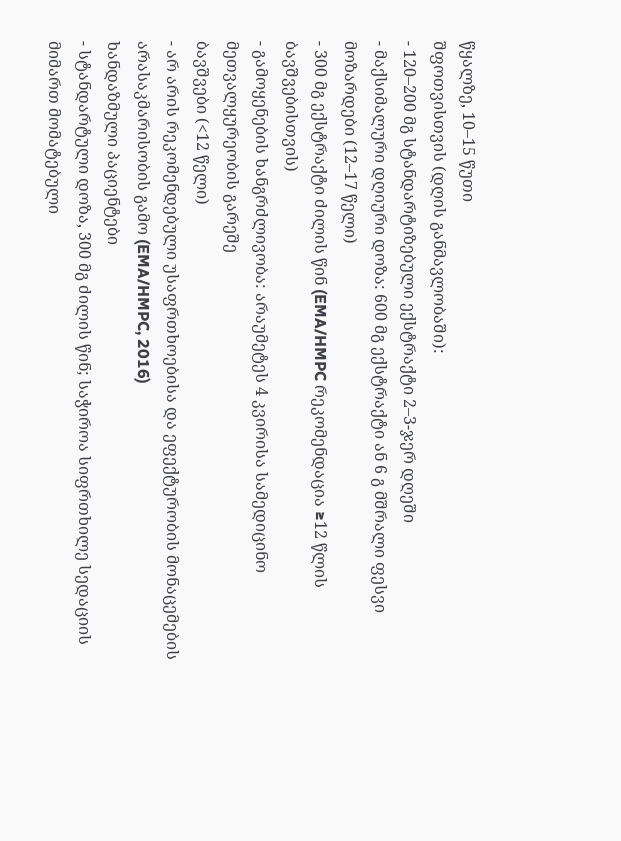წყალზე, 10–15 წუთი
შფოთვისთვის (დღის განმავლობაში):
- 120–200 მგ სტანდარტიზებული ექსტრაქტი 2–3-ჯერ დღეში
- მაქსიმალური დღიური დოზა: 600 მგ ექსტრაქტი ან 6 გ მშრალი ფესვი
მოზარდები (12–17 წელი)
- 300 მგ ექსტრაქტი ძილის წინ (EMA/HMPC რეკომენდაცია ≥12 წლის ბავშვებისთვის)
- გამოყენების ხანგრძლივობა: არაუმეტეს 4 კვირისა სამედიცინო მეთვალყურეობის გარეშე
ბავშვები (<12 წელი)
- არ არის რეკომენდებული უსაფრთხოებისა და ეფექტურობის მონაცემების არასაკმარისობის გამო (EMA/HMPC, 2016)
ხანდაზმული პაციენტები
- სტანდარტული დოზა, 300 მგ ძილის წინ; საჭიროა სიფრთხილე სედაციის მიმართ მომატებული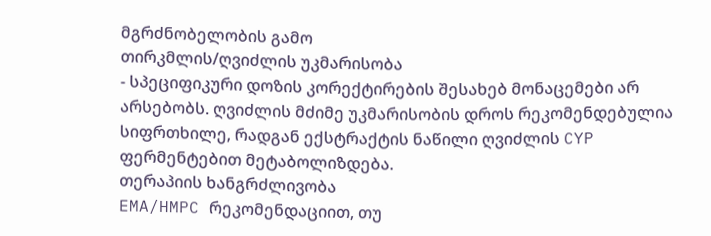მგრძნობელობის გამო
თირკმლის/ღვიძლის უკმარისობა
- სპეციფიკური დოზის კორექტირების შესახებ მონაცემები არ არსებობს. ღვიძლის მძიმე უკმარისობის დროს რეკომენდებულია სიფრთხილე, რადგან ექსტრაქტის ნაწილი ღვიძლის CYP ფერმენტებით მეტაბოლიზდება.
თერაპიის ხანგრძლივობა
EMA/HMPC რეკომენდაციით, თუ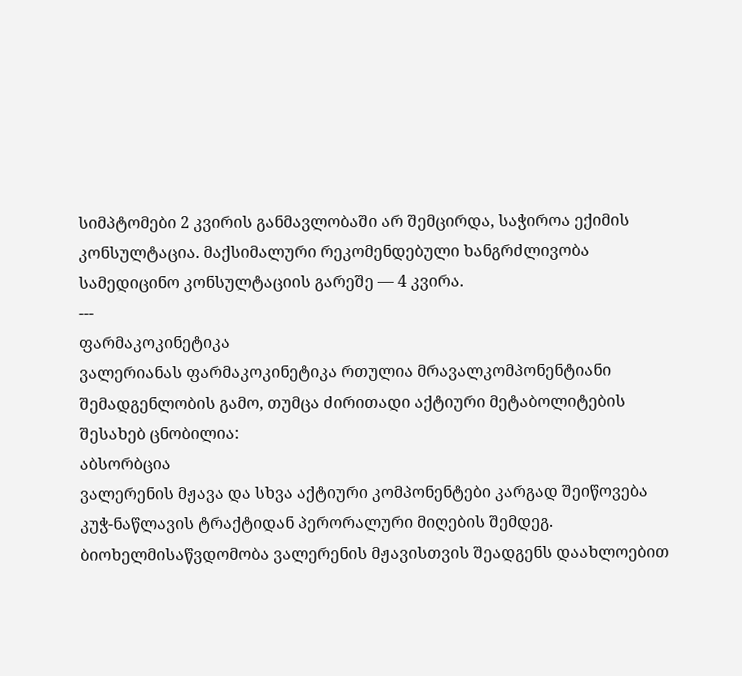სიმპტომები 2 კვირის განმავლობაში არ შემცირდა, საჭიროა ექიმის კონსულტაცია. მაქსიმალური რეკომენდებული ხანგრძლივობა სამედიცინო კონსულტაციის გარეშე — 4 კვირა.
---
ფარმაკოკინეტიკა
ვალერიანას ფარმაკოკინეტიკა რთულია მრავალკომპონენტიანი შემადგენლობის გამო, თუმცა ძირითადი აქტიური მეტაბოლიტების შესახებ ცნობილია:
აბსორბცია
ვალერენის მჟავა და სხვა აქტიური კომპონენტები კარგად შეიწოვება კუჭ-ნაწლავის ტრაქტიდან პერორალური მიღების შემდეგ. ბიოხელმისაწვდომობა ვალერენის მჟავისთვის შეადგენს დაახლოებით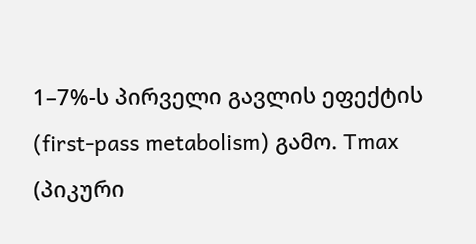1–7%-ს პირველი გავლის ეფექტის (first-pass metabolism) გამო. Tmax (პიკური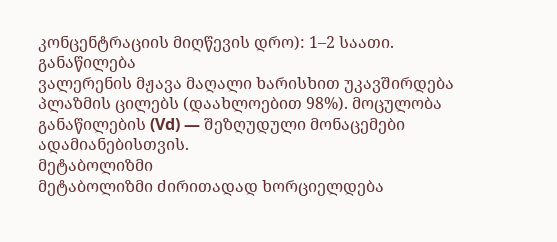კონცენტრაციის მიღწევის დრო): 1–2 საათი.
განაწილება
ვალერენის მჟავა მაღალი ხარისხით უკავშირდება პლაზმის ცილებს (დაახლოებით 98%). მოცულობა განაწილების (Vd) — შეზღუდული მონაცემები ადამიანებისთვის.
მეტაბოლიზმი
მეტაბოლიზმი ძირითადად ხორციელდება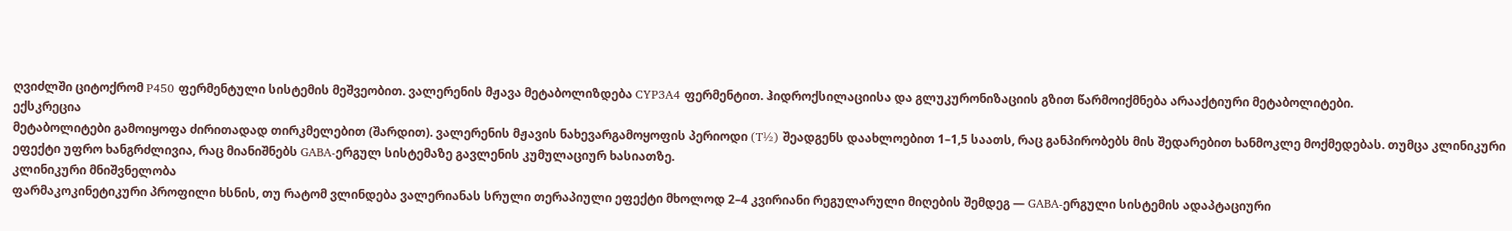ღვიძლში ციტოქრომ P450 ფერმენტული სისტემის მეშვეობით. ვალერენის მჟავა მეტაბოლიზდება CYP3A4 ფერმენტით. ჰიდროქსილაციისა და გლუკურონიზაციის გზით წარმოიქმნება არააქტიური მეტაბოლიტები.
ექსკრეცია
მეტაბოლიტები გამოიყოფა ძირითადად თირკმელებით (შარდით). ვალერენის მჟავის ნახევარგამოყოფის პერიოდი (T½) შეადგენს დაახლოებით 1–1,5 საათს, რაც განპირობებს მის შედარებით ხანმოკლე მოქმედებას. თუმცა კლინიკური ეფექტი უფრო ხანგრძლივია, რაც მიანიშნებს GABA-ერგულ სისტემაზე გავლენის კუმულაციურ ხასიათზე.
კლინიკური მნიშვნელობა
ფარმაკოკინეტიკური პროფილი ხსნის, თუ რატომ ვლინდება ვალერიანას სრული თერაპიული ეფექტი მხოლოდ 2–4 კვირიანი რეგულარული მიღების შემდეგ — GABA-ერგული სისტემის ადაპტაციური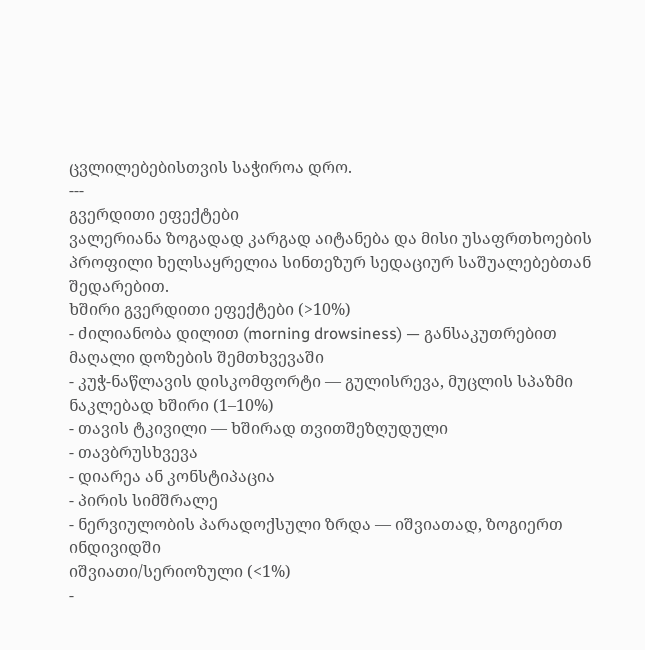ცვლილებებისთვის საჭიროა დრო.
---
გვერდითი ეფექტები
ვალერიანა ზოგადად კარგად აიტანება და მისი უსაფრთხოების პროფილი ხელსაყრელია სინთეზურ სედაციურ საშუალებებთან შედარებით.
ხშირი გვერდითი ეფექტები (>10%)
- ძილიანობა დილით (morning drowsiness) — განსაკუთრებით მაღალი დოზების შემთხვევაში
- კუჭ-ნაწლავის დისკომფორტი — გულისრევა, მუცლის სპაზმი
ნაკლებად ხშირი (1–10%)
- თავის ტკივილი — ხშირად თვითშეზღუდული
- თავბრუსხვევა
- დიარეა ან კონსტიპაცია
- პირის სიმშრალე
- ნერვიულობის პარადოქსული ზრდა — იშვიათად, ზოგიერთ ინდივიდში
იშვიათი/სერიოზული (<1%)
-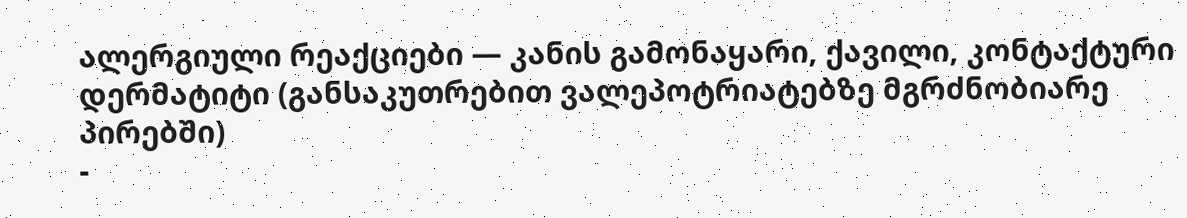ალერგიული რეაქციები — კანის გამონაყარი, ქავილი, კონტაქტური დერმატიტი (განსაკუთრებით ვალეპოტრიატებზე მგრძნობიარე პირებში)
-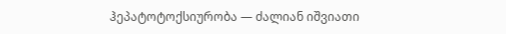ჰეპატოტოქსიურობა — ძალიან იშვიათი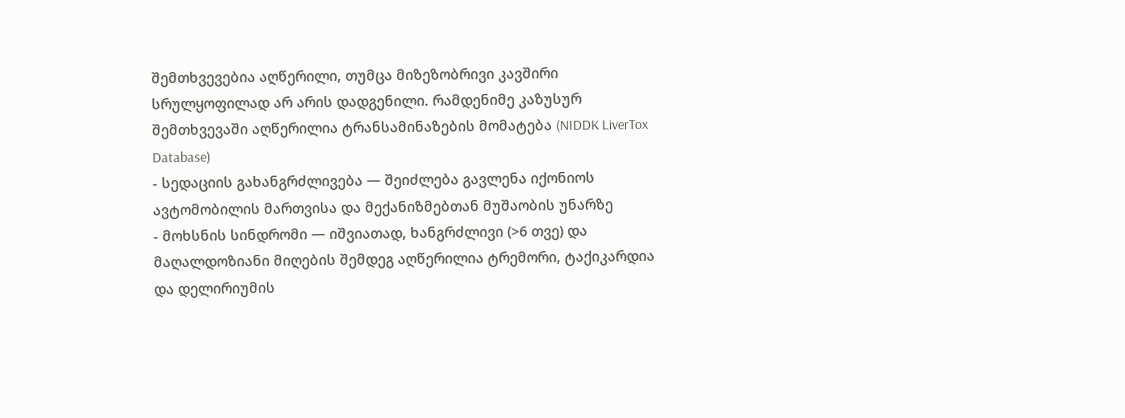შემთხვევებია აღწერილი, თუმცა მიზეზობრივი კავშირი სრულყოფილად არ არის დადგენილი. რამდენიმე კაზუსურ შემთხვევაში აღწერილია ტრანსამინაზების მომატება (NIDDK LiverTox Database)
- სედაციის გახანგრძლივება — შეიძლება გავლენა იქონიოს ავტომობილის მართვისა და მექანიზმებთან მუშაობის უნარზე
- მოხსნის სინდრომი — იშვიათად, ხანგრძლივი (>6 თვე) და მაღალდოზიანი მიღების შემდეგ აღწერილია ტრემორი, ტაქიკარდია და დელირიუმის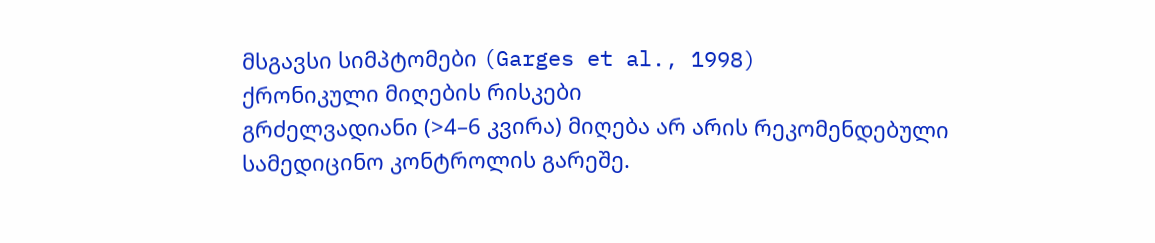მსგავსი სიმპტომები (Garges et al., 1998)
ქრონიკული მიღების რისკები
გრძელვადიანი (>4–6 კვირა) მიღება არ არის რეკომენდებული სამედიცინო კონტროლის გარეშე.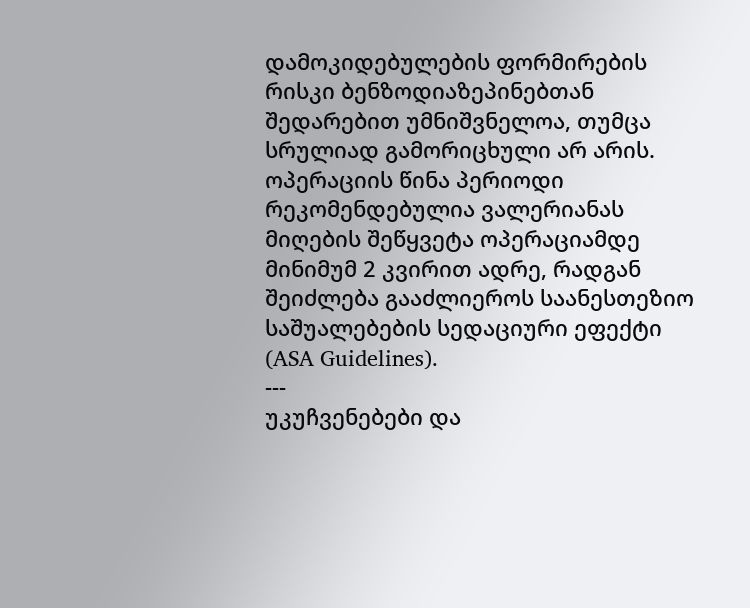დამოკიდებულების ფორმირების რისკი ბენზოდიაზეპინებთან შედარებით უმნიშვნელოა, თუმცა სრულიად გამორიცხული არ არის.
ოპერაციის წინა პერიოდი
რეკომენდებულია ვალერიანას მიღების შეწყვეტა ოპერაციამდე მინიმუმ 2 კვირით ადრე, რადგან შეიძლება გააძლიეროს საანესთეზიო საშუალებების სედაციური ეფექტი (ASA Guidelines).
---
უკუჩვენებები და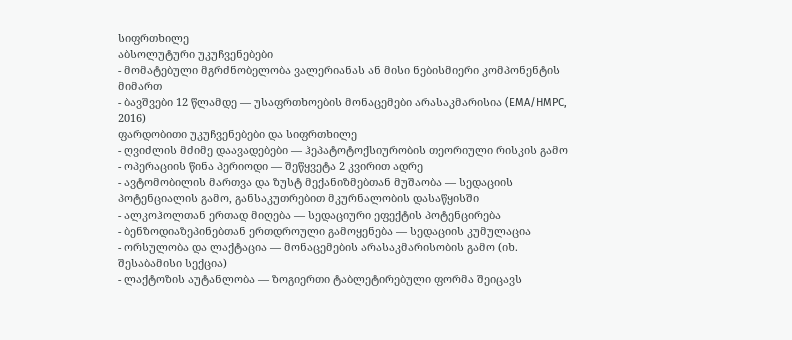სიფრთხილე
აბსოლუტური უკუჩვენებები
- მომატებული მგრძნობელობა ვალერიანას ან მისი ნებისმიერი კომპონენტის მიმართ
- ბავშვები 12 წლამდე — უსაფრთხოების მონაცემები არასაკმარისია (EMA/HMPC, 2016)
ფარდობითი უკუჩვენებები და სიფრთხილე
- ღვიძლის მძიმე დაავადებები — ჰეპატოტოქსიურობის თეორიული რისკის გამო
- ოპერაციის წინა პერიოდი — შეწყვეტა 2 კვირით ადრე
- ავტომობილის მართვა და ზუსტ მექანიზმებთან მუშაობა — სედაციის პოტენციალის გამო, განსაკუთრებით მკურნალობის დასაწყისში
- ალკოჰოლთან ერთად მიღება — სედაციური ეფექტის პოტენცირება
- ბენზოდიაზეპინებთან ერთდროული გამოყენება — სედაციის კუმულაცია
- ორსულობა და ლაქტაცია — მონაცემების არასაკმარისობის გამო (იხ. შესაბამისი სექცია)
- ლაქტოზის აუტანლობა — ზოგიერთი ტაბლეტირებული ფორმა შეიცავს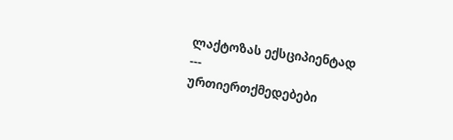ლაქტოზას ექსციპიენტად
---
ურთიერთქმედებები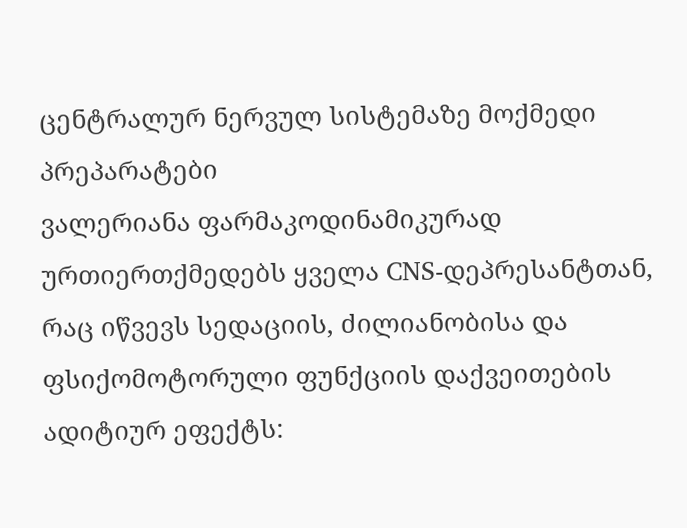ცენტრალურ ნერვულ სისტემაზე მოქმედი პრეპარატები
ვალერიანა ფარმაკოდინამიკურად ურთიერთქმედებს ყველა CNS-დეპრესანტთან, რაც იწვევს სედაციის, ძილიანობისა და ფსიქომოტორული ფუნქციის დაქვეითების ადიტიურ ეფექტს: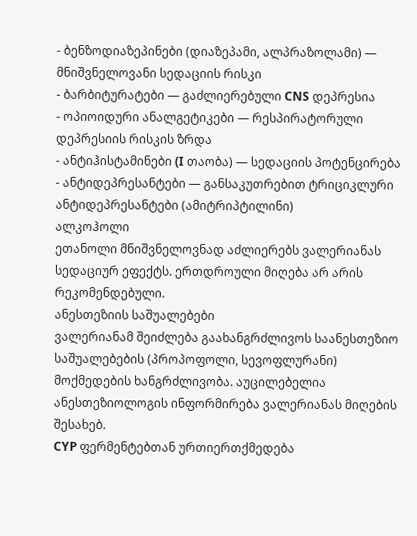- ბენზოდიაზეპინები (დიაზეპამი, ალპრაზოლამი) — მნიშვნელოვანი სედაციის რისკი
- ბარბიტურატები — გაძლიერებული CNS დეპრესია
- ოპიოიდური ანალგეტიკები — რესპირატორული დეპრესიის რისკის ზრდა
- ანტიჰისტამინები (I თაობა) — სედაციის პოტენცირება
- ანტიდეპრესანტები — განსაკუთრებით ტრიციკლური ანტიდეპრესანტები (ამიტრიპტილინი)
ალკოჰოლი
ეთანოლი მნიშვნელოვნად აძლიერებს ვალერიანას სედაციურ ეფექტს. ერთდროული მიღება არ არის რეკომენდებული.
ანესთეზიის საშუალებები
ვალერიანამ შეიძლება გაახანგრძლივოს საანესთეზიო საშუალებების (პროპოფოლი, სევოფლურანი) მოქმედების ხანგრძლივობა. აუცილებელია ანესთეზიოლოგის ინფორმირება ვალერიანას მიღების შესახებ.
CYP ფერმენტებთან ურთიერთქმედება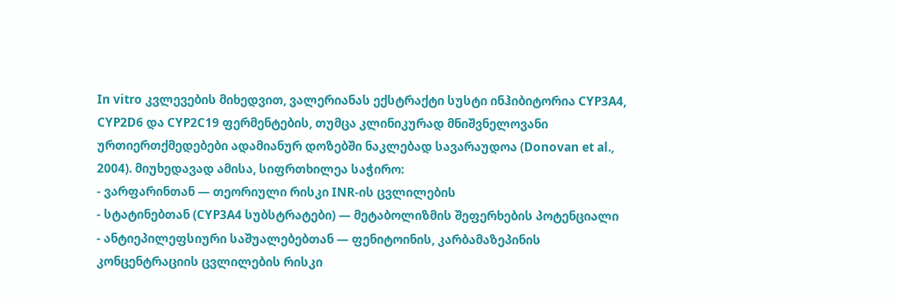In vitro კვლევების მიხედვით, ვალერიანას ექსტრაქტი სუსტი ინჰიბიტორია CYP3A4, CYP2D6 და CYP2C19 ფერმენტების, თუმცა კლინიკურად მნიშვნელოვანი ურთიერთქმედებები ადამიანურ დოზებში ნაკლებად სავარაუდოა (Donovan et al., 2004). მიუხედავად ამისა, სიფრთხილეა საჭირო:
- ვარფარინთან — თეორიული რისკი INR-ის ცვლილების
- სტატინებთან (CYP3A4 სუბსტრატები) — მეტაბოლიზმის შეფერხების პოტენციალი
- ანტიეპილეფსიური საშუალებებთან — ფენიტოინის, კარბამაზეპინის კონცენტრაციის ცვლილების რისკი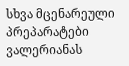სხვა მცენარეული პრეპარატები
ვალერიანას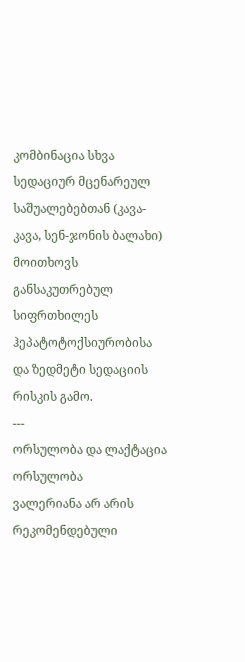კომბინაცია სხვა სედაციურ მცენარეულ საშუალებებთან (კავა-კავა, სენ-ჯონის ბალახი) მოითხოვს განსაკუთრებულ სიფრთხილეს ჰეპატოტოქსიურობისა და ზედმეტი სედაციის რისკის გამო.
---
ორსულობა და ლაქტაცია
ორსულობა
ვალერიანა არ არის რეკომენდებული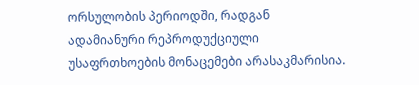ორსულობის პერიოდში, რადგან ადამიანური რეპროდუქციული უსაფრთხოების მონაცემები არასაკმარისია.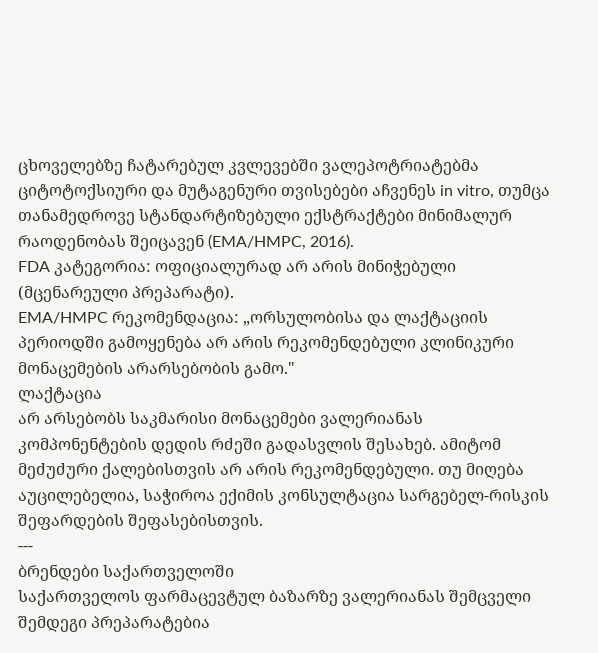ცხოველებზე ჩატარებულ კვლევებში ვალეპოტრიატებმა ციტოტოქსიური და მუტაგენური თვისებები აჩვენეს in vitro, თუმცა თანამედროვე სტანდარტიზებული ექსტრაქტები მინიმალურ რაოდენობას შეიცავენ (EMA/HMPC, 2016).
FDA კატეგორია: ოფიციალურად არ არის მინიჭებული (მცენარეული პრეპარატი).
EMA/HMPC რეკომენდაცია: „ორსულობისა და ლაქტაციის პერიოდში გამოყენება არ არის რეკომენდებული კლინიკური მონაცემების არარსებობის გამო."
ლაქტაცია
არ არსებობს საკმარისი მონაცემები ვალერიანას კომპონენტების დედის რძეში გადასვლის შესახებ. ამიტომ მეძუძური ქალებისთვის არ არის რეკომენდებული. თუ მიღება აუცილებელია, საჭიროა ექიმის კონსულტაცია სარგებელ-რისკის შეფარდების შეფასებისთვის.
---
ბრენდები საქართველოში
საქართველოს ფარმაცევტულ ბაზარზე ვალერიანას შემცველი შემდეგი პრეპარატებია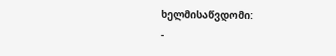ხელმისაწვდომი:
-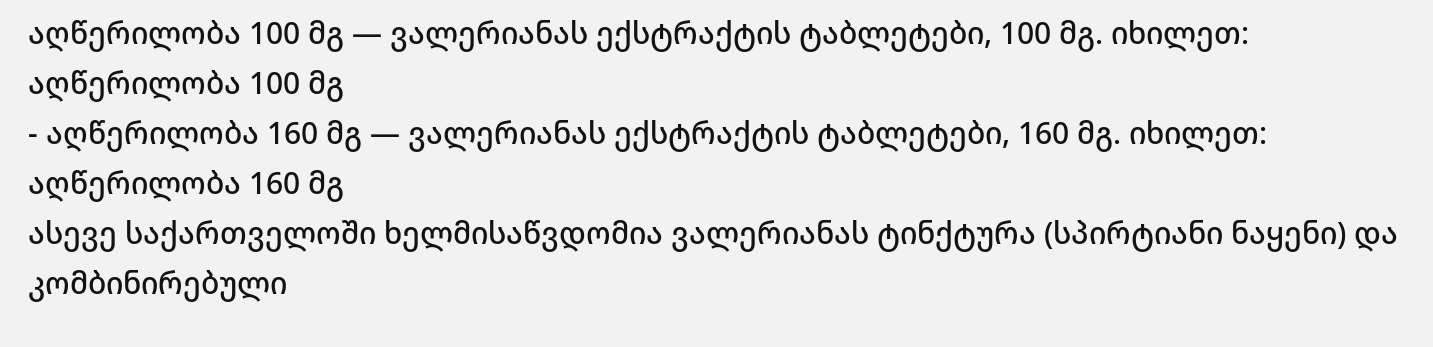აღწერილობა 100 მგ — ვალერიანას ექსტრაქტის ტაბლეტები, 100 მგ. იხილეთ: აღწერილობა 100 მგ
- აღწერილობა 160 მგ — ვალერიანას ექსტრაქტის ტაბლეტები, 160 მგ. იხილეთ: აღწერილობა 160 მგ
ასევე საქართველოში ხელმისაწვდომია ვალერიანას ტინქტურა (სპირტიანი ნაყენი) და კომბინირებული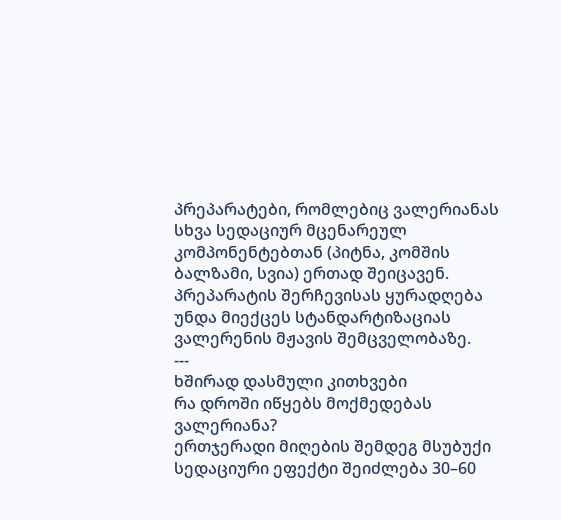პრეპარატები, რომლებიც ვალერიანას სხვა სედაციურ მცენარეულ კომპონენტებთან (პიტნა, კომშის ბალზამი, სვია) ერთად შეიცავენ. პრეპარატის შერჩევისას ყურადღება უნდა მიექცეს სტანდარტიზაციას ვალერენის მჟავის შემცველობაზე.
---
ხშირად დასმული კითხვები
რა დროში იწყებს მოქმედებას ვალერიანა?
ერთჯერადი მიღების შემდეგ მსუბუქი სედაციური ეფექტი შეიძლება 30–60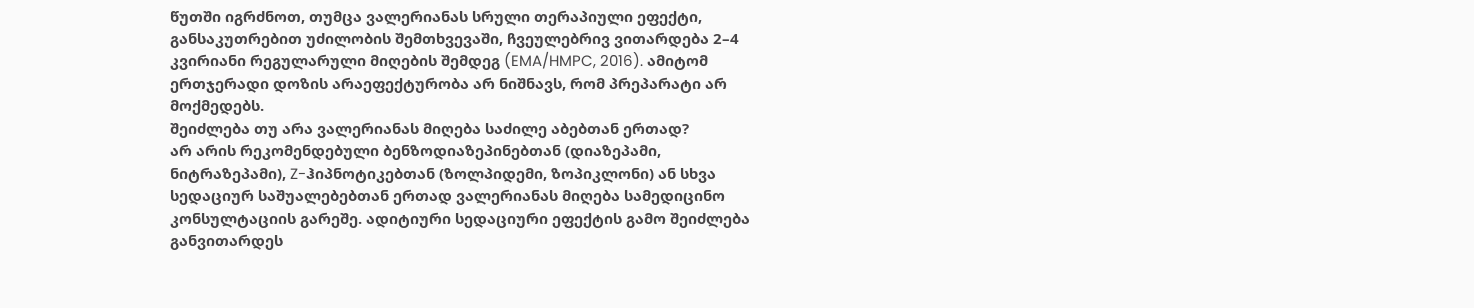წუთში იგრძნოთ, თუმცა ვალერიანას სრული თერაპიული ეფექტი, განსაკუთრებით უძილობის შემთხვევაში, ჩვეულებრივ ვითარდება 2–4 კვირიანი რეგულარული მიღების შემდეგ (EMA/HMPC, 2016). ამიტომ ერთჯერადი დოზის არაეფექტურობა არ ნიშნავს, რომ პრეპარატი არ მოქმედებს.
შეიძლება თუ არა ვალერიანას მიღება საძილე აბებთან ერთად?
არ არის რეკომენდებული ბენზოდიაზეპინებთან (დიაზეპამი, ნიტრაზეპამი), Z-ჰიპნოტიკებთან (ზოლპიდემი, ზოპიკლონი) ან სხვა სედაციურ საშუალებებთან ერთად ვალერიანას მიღება სამედიცინო კონსულტაციის გარეშე. ადიტიური სედაციური ეფექტის გამო შეიძლება განვითარდეს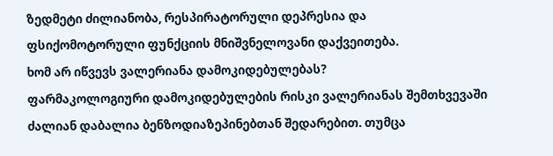ზედმეტი ძილიანობა, რესპირატორული დეპრესია და ფსიქომოტორული ფუნქციის მნიშვნელოვანი დაქვეითება.
ხომ არ იწვევს ვალერიანა დამოკიდებულებას?
ფარმაკოლოგიური დამოკიდებულების რისკი ვალერიანას შემთხვევაში ძალიან დაბალია ბენზოდიაზეპინებთან შედარებით. თუმცა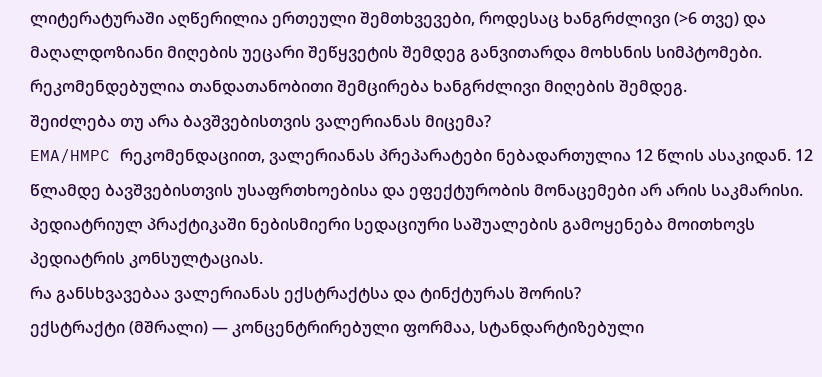ლიტერატურაში აღწერილია ერთეული შემთხვევები, როდესაც ხანგრძლივი (>6 თვე) და მაღალდოზიანი მიღების უეცარი შეწყვეტის შემდეგ განვითარდა მოხსნის სიმპტომები. რეკომენდებულია თანდათანობითი შემცირება ხანგრძლივი მიღების შემდეგ.
შეიძლება თუ არა ბავშვებისთვის ვალერიანას მიცემა?
EMA/HMPC რეკომენდაციით, ვალერიანას პრეპარატები ნებადართულია 12 წლის ასაკიდან. 12 წლამდე ბავშვებისთვის უსაფრთხოებისა და ეფექტურობის მონაცემები არ არის საკმარისი. პედიატრიულ პრაქტიკაში ნებისმიერი სედაციური საშუალების გამოყენება მოითხოვს პედიატრის კონსულტაციას.
რა განსხვავებაა ვალერიანას ექსტრაქტსა და ტინქტურას შორის?
ექსტრაქტი (მშრალი) — კონცენტრირებული ფორმაა, სტანდარტიზებული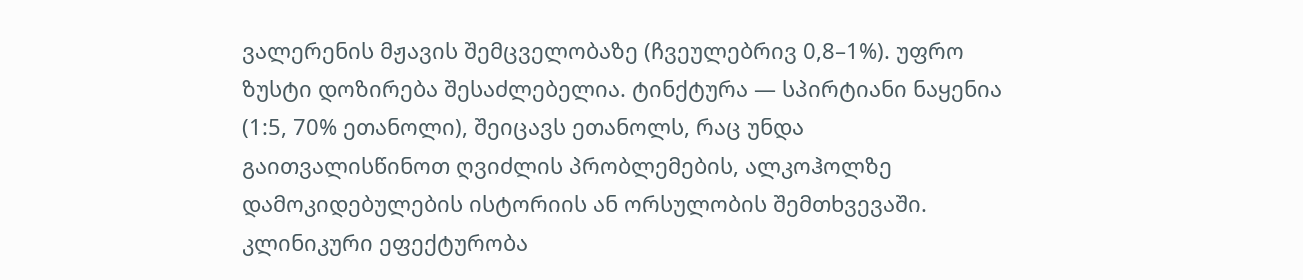ვალერენის მჟავის შემცველობაზე (ჩვეულებრივ 0,8–1%). უფრო ზუსტი დოზირება შესაძლებელია. ტინქტურა — სპირტიანი ნაყენია (1:5, 70% ეთანოლი), შეიცავს ეთანოლს, რაც უნდა გაითვალისწინოთ ღვიძლის პრობლემების, ალკოჰოლზე დამოკიდებულების ისტორიის ან ორსულობის შემთხვევაში. კლინიკური ეფექტურობა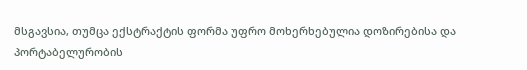მსგავსია, თუმცა ექსტრაქტის ფორმა უფრო მოხერხებულია დოზირებისა და პორტაბელურობის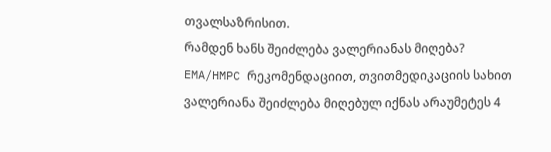თვალსაზრისით.
რამდენ ხანს შეიძლება ვალერიანას მიღება?
EMA/HMPC რეკომენდაციით, თვითმედიკაციის სახით ვალერიანა შეიძლება მიღებულ იქნას არაუმეტეს 4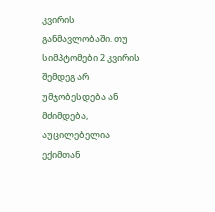კვირის განმავლობაში. თუ სიმპტომები 2 კვირის შემდეგ არ უმჯობესდება ან მძიმდება, აუცილებელია ექიმთან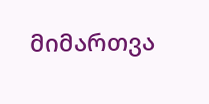მიმართვა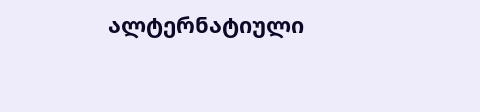ალტერნატიული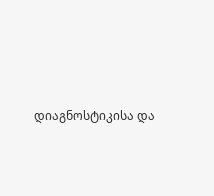დიაგნოსტიკისა და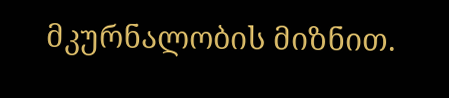მკურნალობის მიზნით.